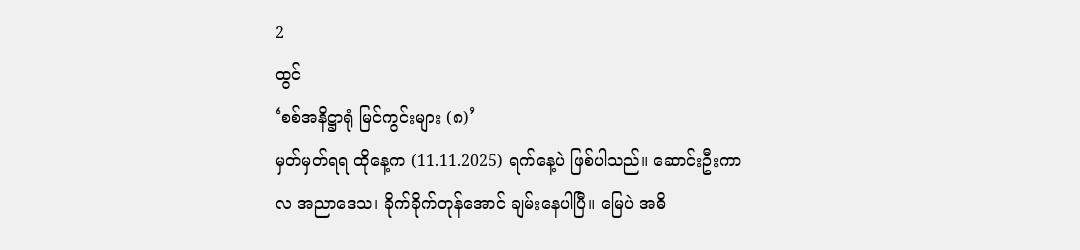2
ထွင်
‘စစ်အနိဋ္ဌာရုံ မြင်ကွင်းများ (၈)’
မှတ်မှတ်ရရ ထိုနေ့က (11.11.2025) ရက်နေ့ပဲ ဖြစ်ပါသည်။ ဆောင်းဦးကာလ အညာဒေသ၊ ခိုက်ခိုက်တုန်အောင် ချမ်းနေပါပြီ။ မြေပဲ အဓိ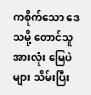ကစိုက်သော ဒေသမို့ တောင်သူအားလုံး မြေပဲများ သိမ်းပြီး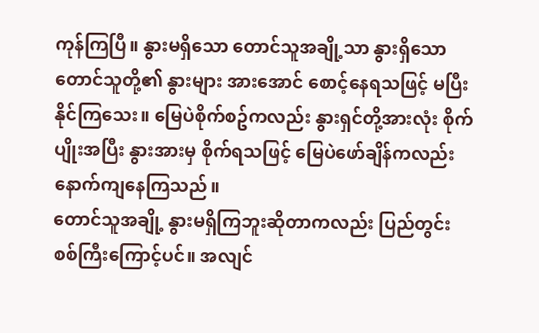ကုန်ကြပြီ။ နွားမရှိသော တောင်သူအချို့သာ နွားရှိသော တောင်သူတို့၏ နွားများ အားအောင် စောင့်နေရသဖြင့် မပြီးနိုင်ကြသေး။ မြေပဲစိုက်စဥ်ကလည်း နွားရှင်တို့အားလုံး စိုက်ပျိုးအပြီး နွားအားမှ စိုက်ရသဖြင့် မြေပဲဖော်ချိန်ကလည်း နောက်ကျနေကြသည်။
တောင်သူအချို့ နွားမရှိကြဘူးဆိုတာကလည်း ပြည်တွင်းစစ်ကြီးကြောင့်ပင်။ အလျင်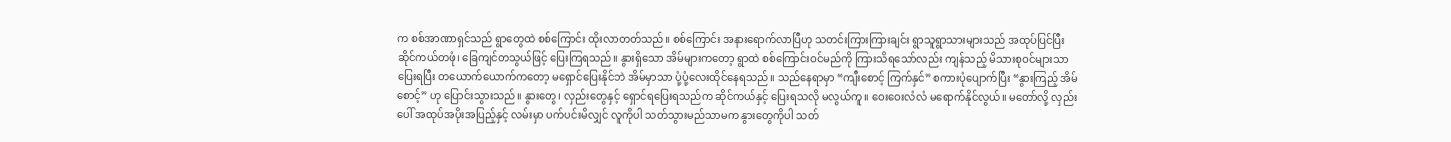က စစ်အာဏာရှင်သည် ရွာတွေထဲ စစ်ကြောင်း ထိုးလာတတ်သည်။ စစ်ကြောင်း အနားရောက်လာပြီဟု သတင်းကြားကြားချင်း ရွာသူရွာသားများသည် အထုပ်ပြင်ပြီး ဆိုင်ကယ်တဖုံ၊ ခြေကျင်တသွယ်ဖြင့် ပြေးကြရသည်။ နွားရှိသော အိမ်များကတော့ ရွာထဲ စစ်ကြောင်းဝင်မည်ကို ကြားသိရသော်လည်း ကျန်သည့် မိသားစုဝင်များသာ ပြေးရပြီး တယောက်ယောက်ကတော့ မရှောင်ပြေးနိုင်ဘဲ အိမ်မှာသာ ပုံ့ပုံ့လေးထိုင်နေရသည်။ သည်နေရာမှာ “ကျီးစောင့် ကြက်နှင်” စကားပုံပျောက်ပြီး “နွားကြည့် အိမ်စောင့်” ဟု ပြောင်းသွားသည်။ နွားတွေ၊ လှည်းတွေနှင့် ရှောင်ရပြေးရသည်က ဆိုင်ကယ်နှင့် ပြေးရသလို မလွယ်ကူ။ ဝေးဝေးလံလံ မရောက်နိုင်လွယ်။ မတော်လို့ လှည်းပေါ် အထုပ်အပိုးအပြည့်နှင့် လမ်းမှာ ပက်ပင်းမိလျှင် လူကိုပါ သတ်သွားမည်သာမက နွားတွေကိုပါ သတ်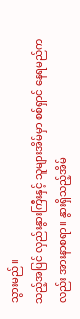သွားမည်။
သည့်အပြင် လှည်းနွားကြီးနှင့် သူများအိမ်မှာ စစ်ရှာင် နေရမည်ကလည်း အားနာစရာ။ နွားရှိသည့်အိမ်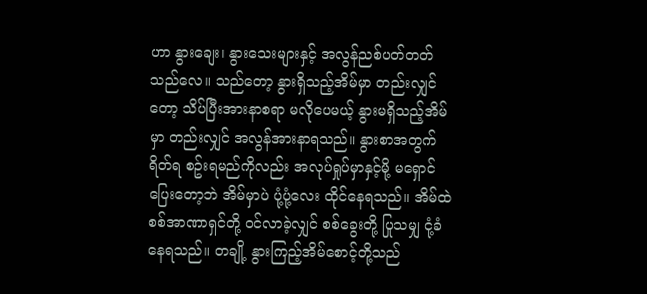ဟာ နွားချေး၊ နွားသေးများနှင့် အလွန်ညစ်ပတ်တတ်သည်လေ။ သည်တော့ နွားရှိသည့်အိမ်မှာ တည်းလျှင်တော့ သိပ်ပြီးအားနာစရာ မလိုပေမယ့် နွားမရှိသည့်အိမ်မှာ တည်းလျှင် အလွန်အားနာရသည်။ နွားစာအတွက် ရိတ်ရ စဥ်းရမည်ကိုလည်း အလုပ်ရှုပ်မှာနှင့်မို့ မရှောင်ပြေးတော့ဘဲ အိမ်မှာပဲ ပုံ့ပုံ့လေး ထိုင်နေရသည်။ အိမ်ထဲ စစ်အာဏာရှင်တို့ ဝင်လာခဲ့လျှင် စစ်ခွေးတို့ ပြုသမျှ ငုံ့ခံနေရသည်။ တချို့ နွားကြည့်အိမ်စောင့်တို့သည်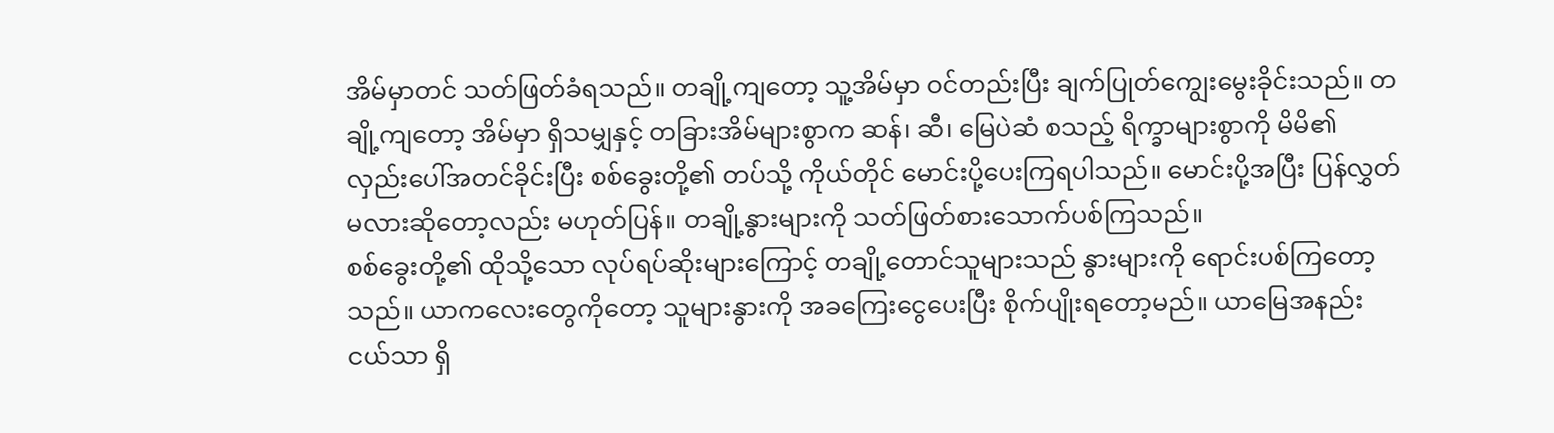အိမ်မှာတင် သတ်ဖြတ်ခံရသည်။ တချို့ကျတော့ သူ့အိမ်မှာ ဝင်တည်းပြီး ချက်ပြုတ်ကျွေးမွေးခိုင်းသည်။ တချို့ကျတော့ အိမ်မှာ ရှိသမျှနှင့် တခြားအိမ်များစွာက ဆန်၊ ဆီ၊ မြေပဲဆံ စသည့် ရိက္ခာများစွာကို မိမိ၏ လှည်းပေါ်အတင်ခိုင်းပြီး စစ်ခွေးတို့၏ တပ်သို့ ကိုယ်တိုင် မောင်းပို့ပေးကြရပါသည်။ မောင်းပို့အပြီး ပြန်လွှတ်မလားဆိုတော့လည်း မဟုတ်ပြန်။ တချို့နွားများကို သတ်ဖြတ်စားသောက်ပစ်ကြသည်။
စစ်ခွေးတို့၏ ထိုသို့သော လုပ်ရပ်ဆိုးများကြောင့် တချို့တောင်သူများသည် နွားများကို ရောင်းပစ်ကြတော့သည်။ ယာကလေးတွေကိုတော့ သူများနွားကို အခကြေးငွေပေးပြီး စိုက်ပျိုးရတော့မည်။ ယာမြေအနည်းငယ်သာ ရှိ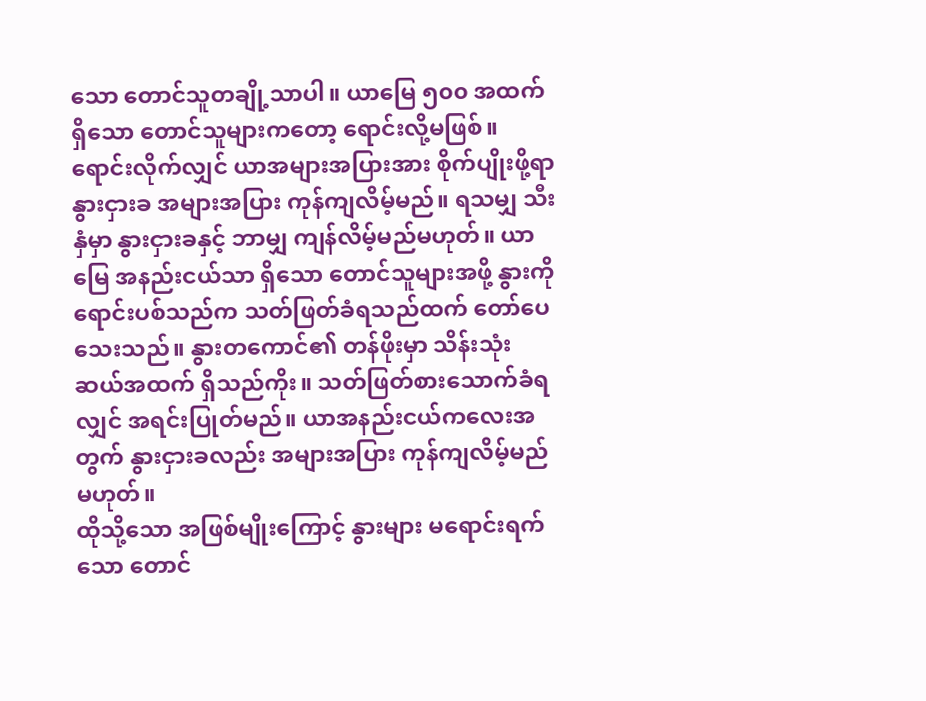သော တောင်သူတချို့သာပါ။ ယာမြေ ၅၀၀ အထက်ရှိသော တောင်သူများကတော့ ရောင်းလို့မဖြစ်။ ရောင်းလိုက်လျှင် ယာအများအပြားအား စိုက်ပျိုးဖို့ရာ နွားငှားခ အများအပြား ကုန်ကျလိမ့်မည်။ ရသမျှ သီးနှံမှာ နွားငှားခနှင့် ဘာမျှ ကျန်လိမ့်မည်မဟုတ်။ ယာမြေ အနည်းငယ်သာ ရှိသော တောင်သူများအဖို့ နွားကို ရောင်းပစ်သည်က သတ်ဖြတ်ခံရသည်ထက် တော်ပေသေးသည်။ နွားတကောင်၏ တန်ဖိုးမှာ သိန်းသုံးဆယ်အထက် ရှိသည်ကိုး။ သတ်ဖြတ်စားသောက်ခံရလျှင် အရင်းပြုတ်မည်။ ယာအနည်းငယ်ကလေးအတွက် နွားငှားခလည်း အများအပြား ကုန်ကျလိမ့်မည်မဟုတ်။
ထိုသို့သော အဖြစ်မျိုးကြောင့် နွားများ မရောင်းရက်သော တောင်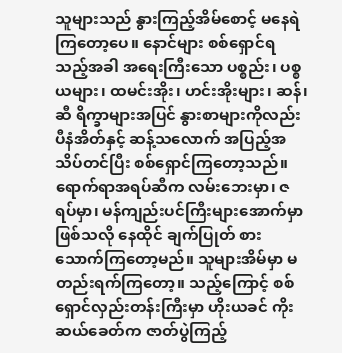သူများသည် နွားကြည့်အိမ်စောင့် မနေရဲကြတော့ပေ။ နောင်များ စစ်ရှောင်ရသည့်အခါ အရေးကြီးသော ပစ္စည်း၊ ပစ္စယများ၊ ထမင်းအိုး၊ ဟင်းအိုးများ၊ ဆန်၊ ဆီ ရိက္ခာများအပြင် နွားစာများကိုလည်း ပီနံအိတ်နှင့် ဆန့်သလောက် အပြည့်အသိပ်တင်ပြီး စစ်ရှောင်ကြတော့သည်။ ရောက်ရာအရပ်ဆီက လမ်းဘေးမှာ၊ ဇရပ်မှာ၊ မန်ကျည်းပင်ကြီးများအောက်မှာ ဖြစ်သလို နေထိုင် ချက်ပြုတ် စားသောက်ကြတော့မည်။ သူများအိမ်မှာ မတည်းရက်ကြတော့။ သည့်ကြောင့် စစ်ရှောင်လှည်းတန်းကြီးမှာ ဟိုးယခင် ကိုးဆယ်ခေတ်က ဇာတ်ပွဲကြည့်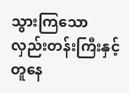သွားကြသော လှည်းတန်းကြီးနှင့် တူနေ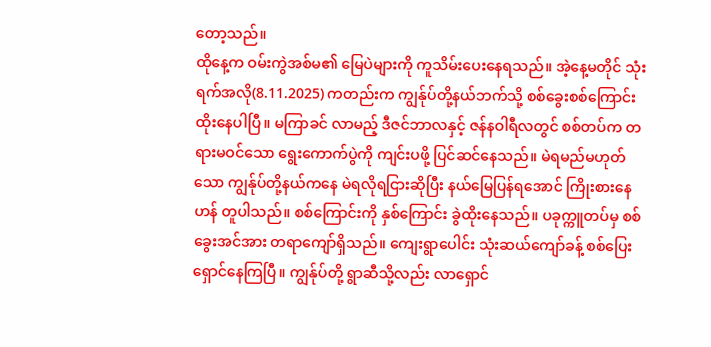တော့သည်။
ထိုနေ့က ဝမ်းကွဲအစ်မ၏ မြေပဲများကို ကူသိမ်းပေးနေရသည်။ အဲ့နေ့မတိုင် သုံးရက်အလို(8.11.2025) ကတည်းက ကျွန်ုပ်တို့နယ်ဘက်သို့ စစ်ခွေးစစ်ကြောင်း ထိုးနေပါပြီ။ မကြာခင် လာမည့် ဒီဇင်ဘာလနှင့် ဇန်နဝါရီလတွင် စစ်တပ်က တရားမဝင်သော ရွေးကောက်ပွဲကို ကျင်းပဖို့ ပြင်ဆင်နေသည်။ မဲရမည်မဟုတ်သော ကျွန်ုပ်တို့နယ်ကနေ မဲရလိုရငြားဆိုပြီး နယ်မြေပြန်ရအောင် ကြိုးစားနေဟန် တူပါသည်။ စစ်ကြောင်းကို နှစ်ကြောင်း ခွဲထိုးနေသည်။ ပခုက္ကူတပ်မှ စစ်ခွေးအင်အား တရာကျော်ရှိသည်။ ကျေးရွာပေါင်း သုံးဆယ်ကျော်ခန့် စစ်ပြေးရှောင်နေကြပြီ။ ကျွန်ုပ်တို့ ရွာဆီသို့လည်း လာရှောင်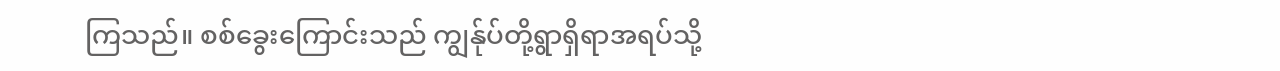ကြသည်။ စစ်ခွေးကြောင်းသည် ကျွန်ုပ်တို့ရွာရှိရာအရပ်သို့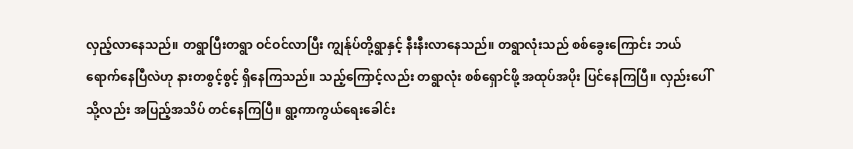လှည့်လာနေသည်။ တရွာပြီးတရွာ ဝင်ဝင်လာပြီး ကျွန်ုပ်တို့ရွာနှင့် နီးနီးလာနေသည်။ တရွာလုံးသည် စစ်ခွေးကြောင်း ဘယ်ရောက်နေပြီလဲဟု နားတစွင့်စွင့် ရှိနေကြသည်။ သည့်ကြောင့်လည်း တရွာလုံး စစ်ရှောင်ဖို့ အထုပ်အပိုး ပြင်နေကြပြီ။ လှည်းပေါ်သို့လည်း အပြည့်အသိပ် တင်နေကြပြီ။ ရွာ့ကာကွယ်ရေးခေါင်း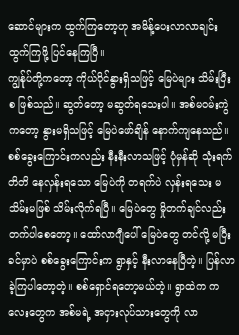ဆောင်များက ထွက်ကြတော့ဟု အမိန့်ပေးလာလာချင်း ထွက်ကြဖို့ ပြင်နေကြပြီ။
ကျွန်ုပ်တို့ကတော့ ကိုယ်ပိုင်နွားရှိသဖြင့် မြေပဲများ သိမ်းပြီးစ ဖြစ်သည်။ ဆွတ်တော့ မဆွတ်ရသေးပါ။ အစ်မဝမ်းကွဲကတော့ နွားမရှိသဖြင့် မြေပဲဖော်ချိန် နောက်ကျနေသည်။ စစ်ခွေးကြောင်းကလည်း နီးနီးလာသဖြင့် ပုံမှန်ဆို သုံးရက်တိတိ နေလှန်းရသော မြေပဲကို တရက်ပဲ လှန်းရသေး မသိမ်းမဖြစ် သိမ်းလိုက်ရပြီ။ မြေပဲတွေ မှိုတက်ချင်လည်း တက်ပါစေတော့။ ထော်လာဂျီပေါ် မြေပဲတွေ တင်လို့ မပြီးခင်မှာပဲ စစ်ခွေးကြောင်းက ရွာနှင့် နီးလာနေပြီတဲ့။ ပြန်လာခဲ့ကြပါတော့တဲ့။ စစ်ရှောင်ရတော့မယ်တဲ့။ ရွာထဲက ကလေးတွေက အစ်မရဲ့ အငှားလုပ်သားတွေကို လာ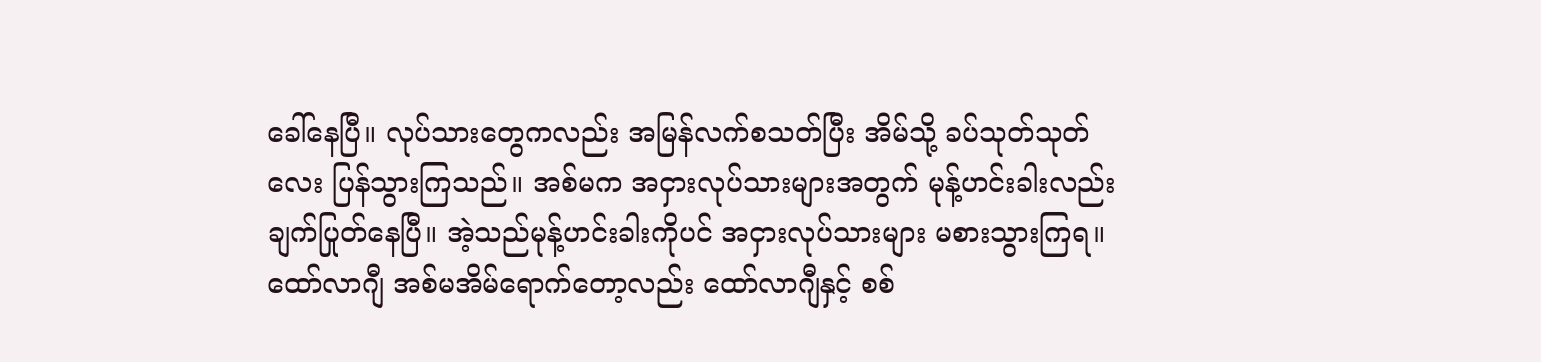ခေါ်နေပြီ။ လုပ်သားတွေကလည်း အမြန်လက်စသတ်ပြီး အိမ်သို့ ခပ်သုတ်သုတ်လေး ပြန်သွားကြသည်။ အစ်မက အငှားလုပ်သားများအတွက် မုန့်ဟင်းခါးလည်း ချက်ပြုတ်နေပြီ။ အဲ့သည်မုန့်ဟင်းခါးကိုပင် အငှားလုပ်သားများ မစားသွားကြရ။ ထော်လာဂျီ အစ်မအိမ်ရောက်တော့လည်း ထော်လာဂျီနှင့် စစ်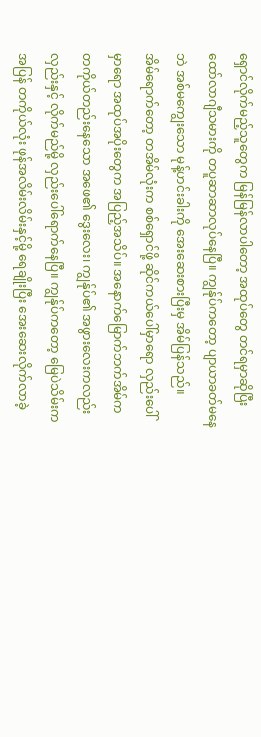ရှောင်လိုက်မည့်သူတွေက မြန်မြန်လာပါတော့ အထုပ်တွေ တင်ရမှာဆိုပြီး ထော်လာဂျီသမားကို တပူဆာဆာလုပ်နေပြီ။ ကျွန်ုပ်ကတော့ ပျာယာခတ်မနေဘဲ အစ်မကျွေးသော မုန့်ဟင်းခါးကို အေးဆေးစားပြီးမှ အိမ်ပြန်သည်။
အိမ်ရောက်တော့ တအိမ်လုံးက စစ်ရှောင်ဖို့ ဆိုင်ကယ်ပေါ်မှာရော လှည်းပေါ်မှာရော အထုပ်အပိုးတွေက အပြည့်အသိပ်။ အနောက်မြောက်ဘက်အိမ်က တကိုယ်တည်းနေသော အဖေ၏ ဒွေးလေး၊ ကျွန်ုပ်၏ အဖွားလေးကလည်း လှည်းနှင့် လိုက်မည်မို့ လှည်းပေါ်ရောက်နေပြီ။ ကျွန်ုပ်ကတော့ မြေပဲသိမ်းကအပြန် တကိုယ်လုံး ဖုန်အလိမ်းလိမ်းနှင့်မို့ ရေချိုးပြီး အေးဆေးလိုက်လာခဲ့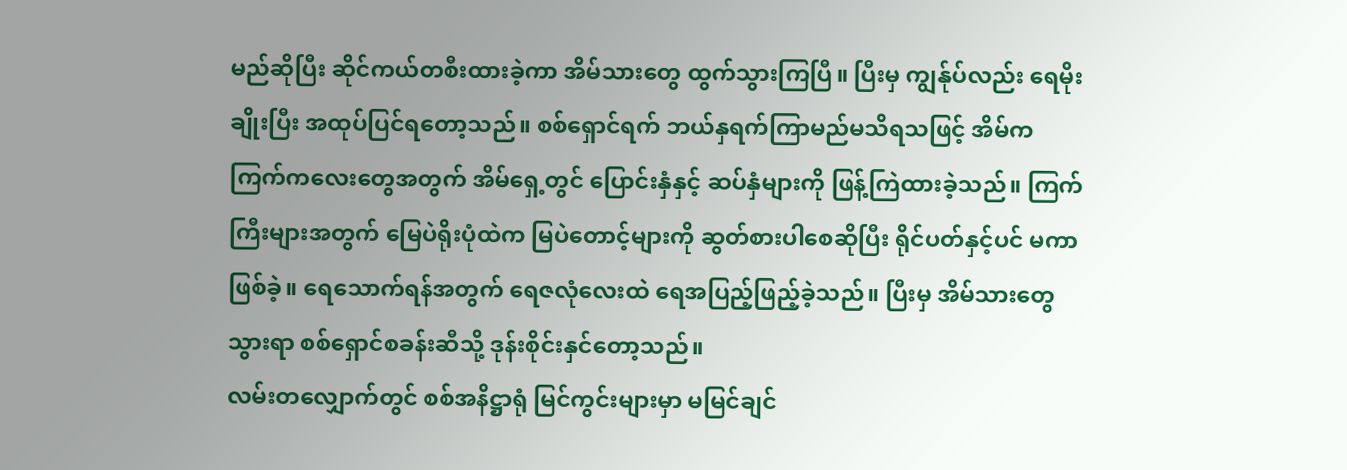မည်ဆိုပြီး ဆိုင်ကယ်တစီးထားခဲ့ကာ အိမ်သားတွေ ထွက်သွားကြပြီ။ ပြီးမှ ကျွန်ုပ်လည်း ရေမိုးချိုးပြီး အထုပ်ပြင်ရတော့သည်။ စစ်ရှောင်ရက် ဘယ်နှရက်ကြာမည်မသိရသဖြင့် အိမ်က ကြက်ကလေးတွေအတွက် အိမ်ရှေ့တွင် ပြောင်းနှံနှင့် ဆပ်နှံများကို ဖြန့်ကြဲထားခဲ့သည်။ ကြက်ကြီးများအတွက် မြေပဲရိုးပုံထဲက မြပဲတောင့်များကို ဆွတ်စားပါစေဆိုပြီး ရိုင်ပတ်နှင့်ပင် မကာဖြစ်ခဲ့။ ရေသောက်ရန်အတွက် ရေဇလုံလေးထဲ ရေအပြည့်ဖြည့်ခဲ့သည်။ ပြီးမှ အိမ်သားတွေသွားရာ စစ်ရှောင်စခန်းဆီသို့ ဒုန်းစိုင်းနှင်တော့သည်။
လမ်းတလျှောက်တွင် စစ်အနိဋ္ဌာရုံ မြင်ကွင်းများမှာ မမြင်ချင်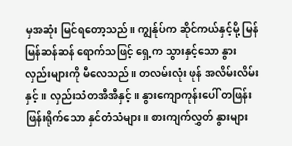မှအဆုံး မြင်ရတော့သည်။ ကျွန်ုပ်က ဆိုင်ကယ်နှင့်မို့ မြန်မြန်ဆန်ဆန် ရောက်သဖြင့် ရှေ့က သွားနှင့်သော နွားလှည်းများကို မီလေသည်။ တလမ်းလုံး ဖုန် အလိမ်းလိမ်းနှင့်။ လှည်းသံတအီအီနှင့်။ နွားကျောကုန်းပေါ် တဖြန်းဖြန်းရိုက်သော နှင်တံသံများ။ စားကျက်လွှတ် နွားများ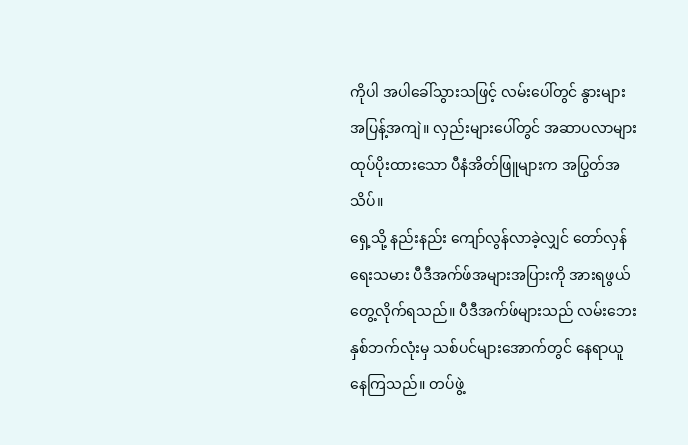ကိုပါ အပါခေါ်သွားသဖြင့် လမ်းပေါ်တွင် နွားများ အပြန့်အကျဲ။ လှည်းများပေါ်တွင် အဆာပလာများ ထုပ်ပိုးထားသော ပီနံအိတ်ဖြူများက အပြွတ်အသိပ်။
ရှေ့သို့ နည်းနည်း ကျော်လွန်လာခဲ့လျှင် တော်လှန်ရေးသမား ပီဒီအက်ဖ်အများအပြားကို အားရဖွယ် တွေ့လိုက်ရသည်။ ပီဒီအက်ဖ်များသည် လမ်းဘေးနှစ်ဘက်လုံးမှ သစ်ပင်များအောက်တွင် နေရာယူနေကြသည်။ တပ်ဖွဲ့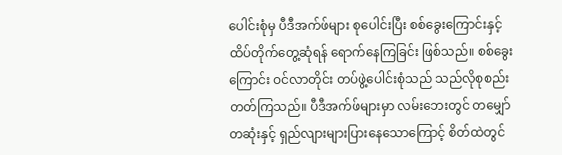ပေါင်းစုံမှ ပီဒီအက်ဖ်များ စုပေါင်းပြီး စစ်ခွေးကြောင်းနှင့် ထိပ်တိုက်တွေ့ဆုံရန် ရောက်နေကြခြင်း ဖြစ်သည်။ စစ်ခွေးကြောင်း ဝင်လာတိုင်း တပ်ဖွဲ့ပေါင်းစုံသည် သည်လိုစုစည်းတတ်ကြသည်။ ပီဒီအက်ဖ်များမှာ လမ်းဘေးတွင် တမျှော်တဆုံးနှင့် ရှည်လျားများပြားနေသောကြောင့် စိတ်ထဲတွင်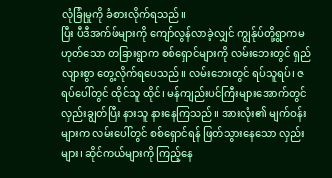လုံခြုံမှုကို ခံစားလိုက်ရသည်။
ပြီး ပီဒီအက်ဖ်များကို ကျော်လွန်လာခဲ့လျှင် ကျွန်ုပ်တို့ရွာကမဟုတ်သော တခြားရွာက စစ်ရှောင်များကို လမ်းဘေးတွင် ရှည်လျားစွာ တွေ့လိုက်ရပေသည်။ လမ်းဘေးတွင် ရပ်သူရပ်၊ ဇရပ်ပေါ်တွင် ထိုင်သူ ထိုင်၊ မန်ကျည်းပင်ကြီးများအောက်တွင် လှည်းချွတ်ပြီး နားသူ နားနေကြသည်။ အားလုံး၏ မျက်ဝန်းများက လမ်းပေါ်တွင် စစ်ရှောင်ရန် ဖြတ်သွားနေသော လှည်းများ၊ ဆိုင်ကယ်များကို ကြည့်နေ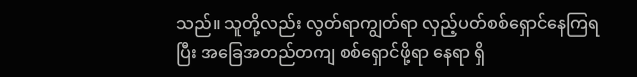သည်။ သူတို့လည်း လွတ်ရာကျွတ်ရာ လှည့်ပတ်စစ်ရှောင်နေကြရပြီး အခြေအတည်တကျ စစ်ရှောင်ဖို့ရာ နေရာ ရှိ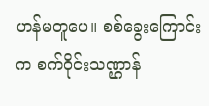ဟန်မတူပေ။ စစ်ခွေးကြောင်းက စက်ဝိုင်းသဏ္ဌာန်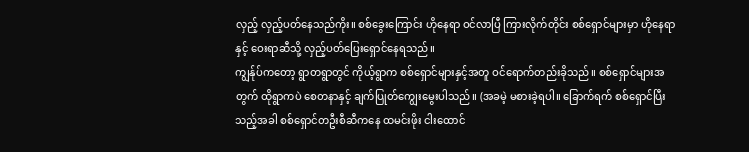လှည့် လှည့်ပတ်နေသည်ကိုး။ စစ်ခွေးကြောင်း ဟိုနေရာ ဝင်လာပြီ ကြားလိုက်တိုင်း စစ်ရှောင်များမှာ ဟိုနေရာနှင့် ဝေးရာဆီသို့ လှည့်ပတ်ပြေးရှောင်နေရသည်။
ကျွန်ုပ်ကတော့ ရွာတရွာတွင် ကိုယ့်ရွာက စစ်ရှောင်များနှင့်အတူ ဝင်ရောက်တည်းခိုသည်။ စစ်ရှောင်များအတွက် ထိုရွာကပဲ စေတနာနှင့် ချက်ပြုတ်ကျွေးမွေးပါသည်။ (အခမဲ့ မစားခဲ့ရပါ။ ခြောက်ရက် စစ်ရှောင်ပြီးသည့်အခါ စစ်ရှောင်တဦးစီဆီကနေ ထမင်းဖိုး ငါးထောင်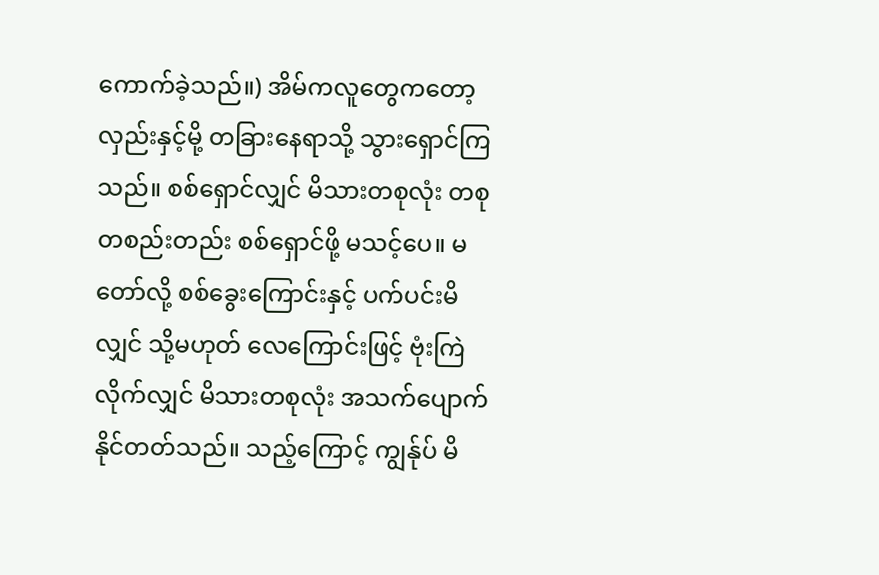ကောက်ခဲ့သည်။) အိမ်ကလူတွေကတော့ လှည်းနှင့်မို့ တခြားနေရာသို့ သွားရှောင်ကြသည်။ စစ်ရှောင်လျှင် မိသားတစုလုံး တစုတစည်းတည်း စစ်ရှောင်ဖို့ မသင့်ပေ။ မတော်လို့ စစ်ခွေးကြောင်းနှင့် ပက်ပင်းမိလျှင် သို့မဟုတ် လေကြောင်းဖြင့် ဗုံးကြဲလိုက်လျှင် မိသားတစုလုံး အသက်ပျောက်နိုင်တတ်သည်။ သည့်ကြောင့် ကျွန်ုပ် မိ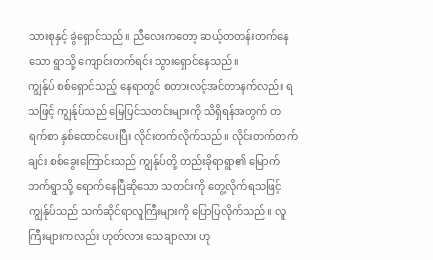သားစုနှင့် ခွဲရှောင်သည်။ ညီလေးကတော့ ဆယ့်တတန်းတက်နေသော ရွာသို့ ကျောင်းတက်ရင်း သွားရှောင်နေသည်။
ကျွန်ုပ် စစ်ရှောင်သည့် နေရာတွင် စတားလင့်အင်တာနက်လည်း ရသဖြင့် ကျွန်ုပ်သည် မြေပြင်သတင်းများကို သိရှိရန်အတွက် တရက်စာ နှစ်ထောင်ပေးပြီး လိုင်းတက်လိုက်သည်။ လိုင်းတက်တက်ချင်း စစ်ခွေးကြောင်းသည် ကျွန်ုပ်တို့ တည်းခိုရာရွာ၏ မြောက်ဘက်ရွာသို့ ရောက်နေပြီဆိုသော သတင်းကို တွေ့လိုက်ရသဖြင့် ကျွန်ုပ်သည် သက်ဆိုင်ရာလူကြီးများကို ပြောပြလိုက်သည်။ လူကြီးများကလည်း ဟုတ်လား သေချာလား ဟု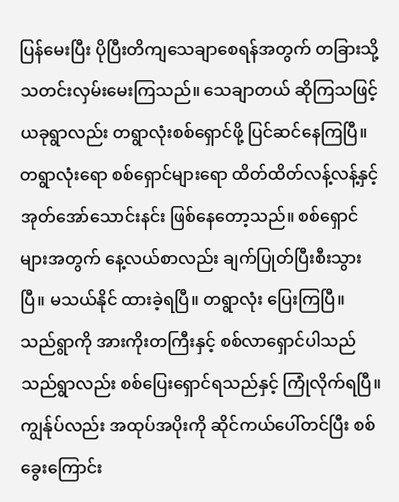ပြန်မေးပြီး ပိုပြီးတိကျသေချာစေရန်အတွက် တခြားသို့ သတင်းလှမ်းမေးကြသည်။ သေချာတယ် ဆိုကြသဖြင့် ယခုရွာလည်း တရွာလုံးစစ်ရှောင်ဖို့ ပြင်ဆင်နေကြပြီ။ တရွာလုံးရော စစ်ရှောင်များရော ထိတ်ထိတ်လန့်လန့်နှင့် အုတ်အော်သောင်းနင်း ဖြစ်နေတော့သည်။ စစ်ရှောင်များအတွက် နေ့လယ်စာလည်း ချက်ပြုတ်ပြီးစီးသွားပြီ။ မသယ်နိုင် ထားခဲ့ရပြီ။ တရွာလုံး ပြေးကြပြီ။ သည်ရွာကို အားကိုးတကြီးနှင့် စစ်လာရှောင်ပါသည် သည်ရွာလည်း စစ်ပြေးရှောင်ရသည်နှင့် ကြုံလိုက်ရပြီ။
ကျွန်ုပ်လည်း အထုပ်အပိုးကို ဆိုင်ကယ်ပေါ်တင်ပြီး စစ်ခွေးကြောင်း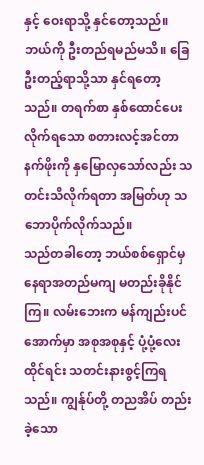နှင့် ဝေးရာသို့ နှင်တော့သည်။ ဘယ်ကို ဦးတည်ရမည်မသိ။ ခြေဦးတည့်ရာသို့သာ နှင်ရတော့သည်။ တရက်စာ နှစ်ထောင်ပေးလိုက်ရသော စတားလင့်အင်တာနက်ဖိုးကို နှမြောလှသော်လည်း သတင်းသိလိုက်ရတာ အမြတ်ဟု သဘောပိုက်လိုက်သည်။
သည်တခါတော့ ဘယ်စစ်ရှောင်မှ နေရာအတည်မကျ မတည်းခိုနိုင်ကြ။ လမ်းဘေးက မန်ကျည်းပင်အောက်မှာ အစုအစုနှင့် ပုံ့ပုံ့လေးထိုင်ရင်း သတင်းနားစွင့်ကြရသည်။ ကျွန်ုပ်တို့ တညအိပ် တည်းခဲ့သော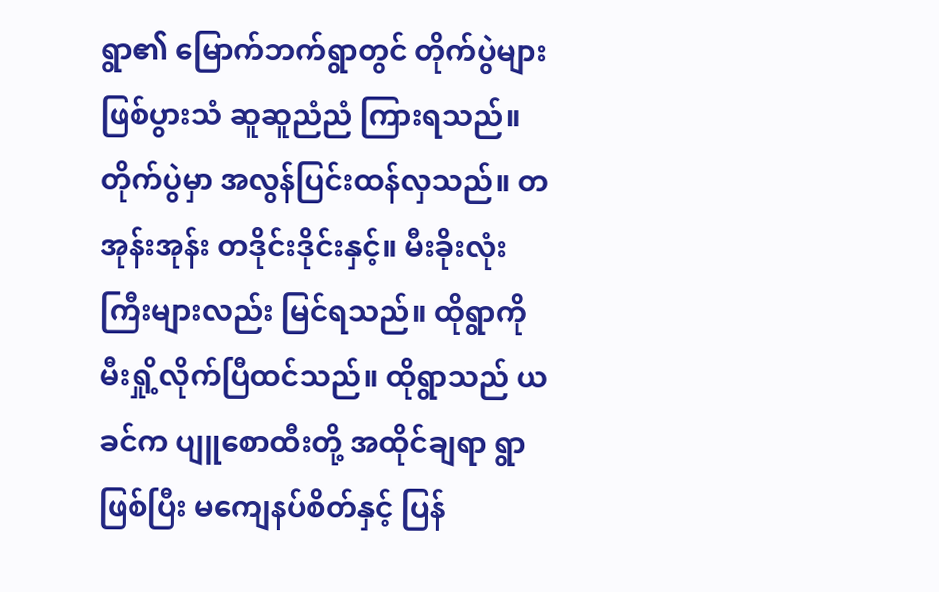ရွာ၏ မြောက်ဘက်ရွာတွင် တိုက်ပွဲများ ဖြစ်ပွားသံ ဆူဆူညံညံ ကြားရသည်။ တိုက်ပွဲမှာ အလွန်ပြင်းထန်လှသည်။ တအုန်းအုန်း တဒိုင်းဒိုင်းနှင့်။ မီးခိုးလုံးကြီးများလည်း မြင်ရသည်။ ထိုရွာကို မီးရှို့လိုက်ပြီထင်သည်။ ထိုရွာသည် ယခင်က ပျူစောထီးတို့ အထိုင်ချရာ ရွာဖြစ်ပြီး မကျေနပ်စိတ်နှင့် ပြန်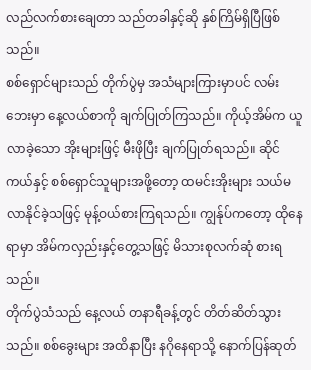လည်လက်စားချေတာ သည်တခါနှင့်ဆို နှစ်ကြိမ်ရှိပြီဖြစ်သည်။
စစ်ရှောင်များသည် တိုက်ပွဲမှ အသံများကြားမှာပင် လမ်းဘေးမှာ နေ့လယ်စာကို ချက်ပြုတ်ကြသည်။ ကိုယ့်အိမ်က ယူလာခဲ့သော အိုးများဖြင့် မီးဖိုပြီး ချက်ပြုတ်ရသည်။ ဆိုင်ကယ်နှင့် စစ်ရှောင်သူများအဖို့တော့ ထမင်းအိုးများ သယ်မလာနိုင်ခဲ့သဖြင့် မုန့်ဝယ်စားကြရသည်။ ကျွန်ုပ်ကတော့ ထိုနေရာမှာ အိမ်ကလှည်းနှင့်တွေ့သဖြင့် မိသားစုလက်ဆုံ စားရသည်။
တိုက်ပွဲသံသည် နေ့လယ် တနာရီခန့်တွင် တိတ်ဆိတ်သွားသည်။ စစ်ခွေးများ အထိနာပြီး နဂိုနေရာသို့ နောက်ပြန်ဆုတ်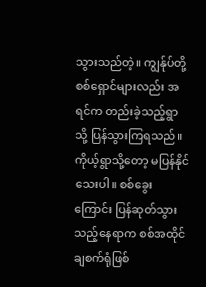သွားသည်တဲ့။ ကျွန်ုပ်တို့စစ်ရှောင်များလည်း အရင်က တည်းခဲ့သည့်ရွာသို့ ပြန်သွားကြရသည်။ ကိုယ့်ရွာသို့တော့ မပြန်နိုင်သေးပါ။ စစ်ခွေးကြောင်း ပြန်ဆုတ်သွားသည့်နေရာက စစ်အထိုင်ချစက်ရုံဖြစ်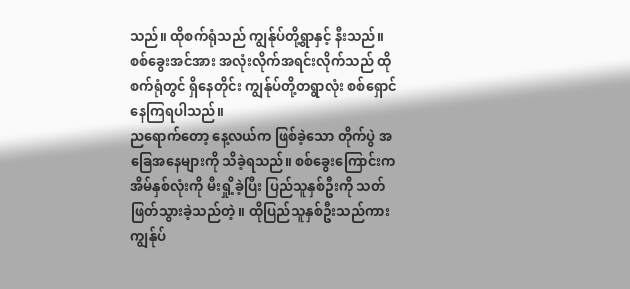သည်။ ထိုစက်ရုံသည် ကျွန်ုပ်တို့ရွာနှင့် နီးသည်။ စစ်ခွေးအင်အား အလုံးလိုက်အရင်းလိုက်သည် ထိုစက်ရုံတွင် ရှိနေတိုင်း ကျွန်ုပ်တို့တရွာလုံး စစ်ရှောင်နေကြရပါသည်။
ညရောက်တော့ နေ့လယ်က ဖြစ်ခဲ့သော တိုက်ပွဲ အခြေအနေများကို သိခဲ့ရသည်။ စစ်ခွေးကြောင်းက အိမ်နှစ်လုံးကို မီးရှို့ခဲ့ပြီး ပြည်သူနှစ်ဦးကို သတ်ဖြတ်သွားခဲ့သည်တဲ့။ ထိုပြည်သူနှစ်ဦးသည်ကား ကျွန်ုပ်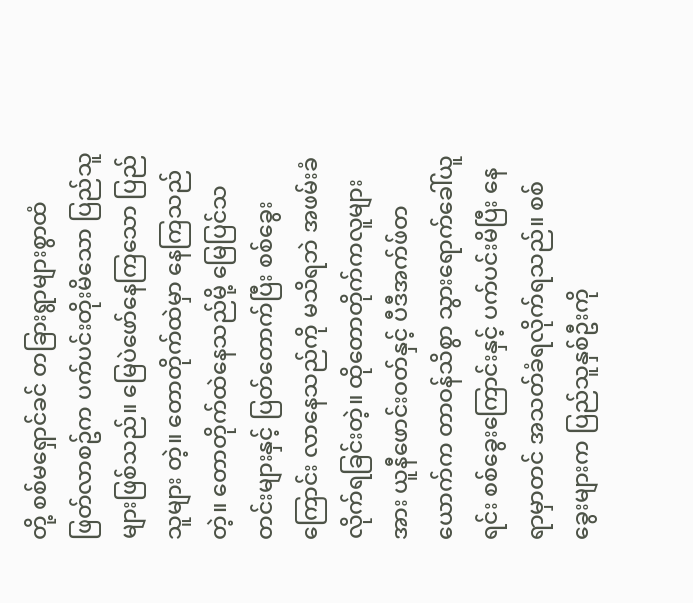တို့ စစ်မရှောင်ခင် တခြားရွာများစွာထံ ဖြတ်လာစဥ်က ပက်ပင်းတိုးမိသော ပြည်သူများဖြစ်သည်။ မြေပဲဖော်နေကြသော ပြည်သူများ တဲ့။ တောတိုက်ထဲမှာ နေကြသည်တဲ့။ တောတိုက်ထဲနေသည်မို့ မြေပြင်သတင်းများနှင့် ပြတ်တောက်ပြီး စစ်ခွေးကြောင်း လာနေသည်ကို မသိရဘဲ အဖမ်းခံလိုက်ရခြင်းတဲ့။ ထိုတောတိုက်ကလူများအား ယူနီဖောင်းဝတ်နှင့် ပီဒီအက်ဖ်တယောက်က တာဝန်သိစွာ သွားရောက်ခေါ်ယူရင်း စစ်ခွေးကြောင်းနှင့် ပက်ပင်းမိပြီး နေရာမှာတင် အသတ်ခံရလိုက်ရသည်။ စစ်ခွေးများက ပြည်သူနှစ်ဦးကို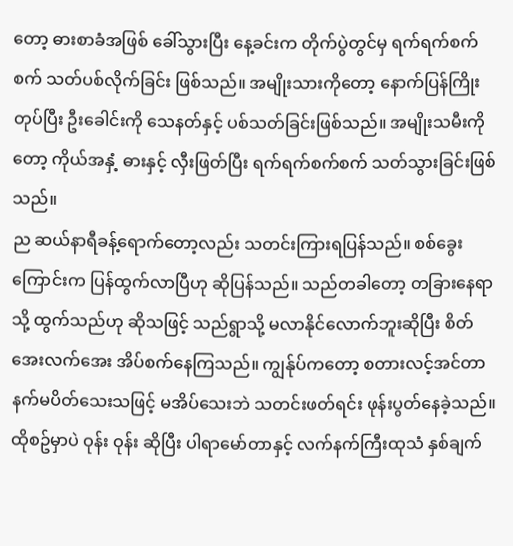တော့ ဓားစာခံအဖြစ် ခေါ်သွားပြီး နေ့ခင်းက တိုက်ပွဲတွင်မှ ရက်ရက်စက်စက် သတ်ပစ်လိုက်ခြင်း ဖြစ်သည်။ အမျိုးသားကိုတော့ နောက်ပြန်ကြိုးတုပ်ပြီး ဦးခေါင်းကို သေနတ်နှင့် ပစ်သတ်ခြင်းဖြစ်သည်။ အမျိုးသမီးကိုတော့ ကိုယ်အနှံ့ ဓားနှင့် လှီးဖြတ်ပြီး ရက်ရက်စက်စက် သတ်သွားခြင်းဖြစ်သည်။
ည ဆယ်နာရီခန့်ရောက်တော့လည်း သတင်းကြားရပြန်သည်။ စစ်ခွေးကြောင်းက ပြန်ထွက်လာပြီဟု ဆိုပြန်သည်။ သည်တခါတော့ တခြားနေရာသို့ ထွက်သည်ဟု ဆိုသဖြင့် သည်ရွာသို့ မလာနိုင်လောက်ဘူးဆိုပြီး စိတ်အေးလက်အေး အိပ်စက်နေကြသည်။ ကျွန်ုပ်ကတော့ စတားလင့်အင်တာနက်မပိတ်သေးသဖြင့် မအိပ်သေးဘဲ သတင်းဖတ်ရင်း ဖုန်းပွတ်နေခဲ့သည်။ ထိုစဥ်မှာပဲ ဝုန်း ဝုန်း ဆိုပြီး ပါရာမော်တာနှင့် လက်နက်ကြီးထုသံ နှစ်ချက်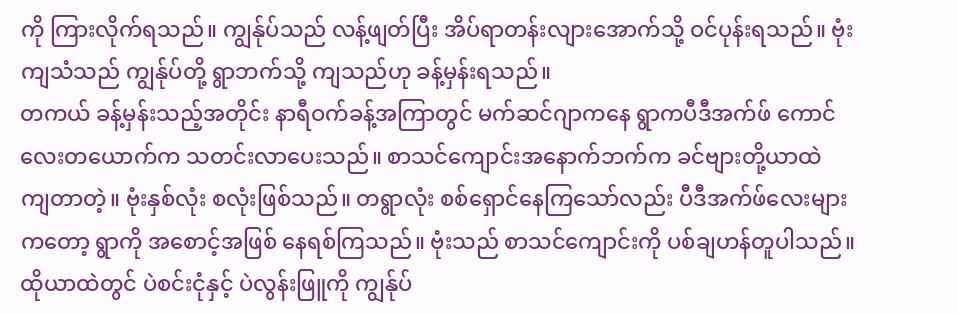ကို ကြားလိုက်ရသည်။ ကျွန်ုပ်သည် လန့်ဖျတ်ပြီး အိပ်ရာတန်းလျားအောက်သို့ ဝင်ပုန်းရသည်။ ဗုံးကျသံသည် ကျွန်ုပ်တို့ ရွာဘက်သို့ ကျသည်ဟု ခန့်မှန်းရသည်။
တကယ် ခန့်မှန်းသည့်အတိုင်း နာရီဝက်ခန့်အကြာတွင် မက်ဆင်ဂျာကနေ ရွာကပီဒီအက်ဖ် ကောင်လေးတယောက်က သတင်းလာပေးသည်။ စာသင်ကျောင်းအနောက်ဘက်က ခင်ဗျားတို့ယာထဲ ကျတာတဲ့။ ဗုံးနှစ်လုံး စလုံးဖြစ်သည်။ တရွာလုံး စစ်ရှောင်နေကြသော်လည်း ပီဒီအက်ဖ်လေးများကတော့ ရွာကို အစောင့်အဖြစ် နေရစ်ကြသည်။ ဗုံးသည် စာသင်ကျောင်းကို ပစ်ချဟန်တူပါသည်။ ထိုယာထဲတွင် ပဲစင်းငုံနှင့် ပဲလွန်းဖြူကို ကျွန်ုပ်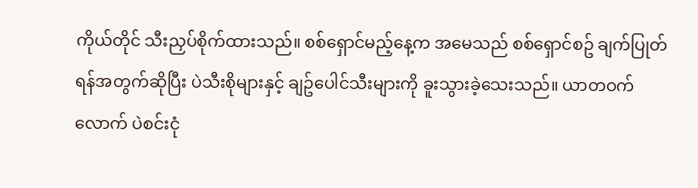ကိုယ်တိုင် သီးညှပ်စိုက်ထားသည်။ စစ်ရှောင်မည့်နေ့က အမေသည် စစ်ရှောင်စဥ် ချက်ပြုတ်ရန်အတွက်ဆိုပြီး ပဲသီးစိုများနှင့် ချဥ်ပေါင်သီးများကို ခူးသွားခဲ့သေးသည်။ ယာတဝက်လောက် ပဲစင်းငုံ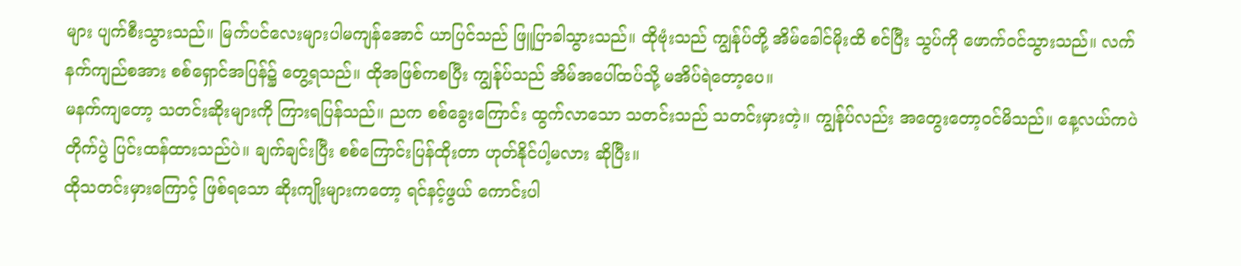များ ပျက်စီးသွားသည်။ မြက်ပင်လေးများပါမကျန်အောင် ယာပြင်သည် ဖြူပြာခါသွားသည်။ ထိုဗုံးသည် ကျွန်ုပ်တို့ အိမ်ခေါင်မိုးထိ စင်ပြီး သွပ်ကို ဖောက်ဝင်သွားသည်။ လက်နက်ကျည်စအား စစ်ရှောင်အပြန်၌ တွေ့ရသည်။ ထိုအဖြစ်ကစပြီး ကျွန်ုပ်သည် အိမ်အပေါ်ထပ်သို့ မအိပ်ရဲတော့ပေ။
မနက်ကျတော့ သတင်းဆိုးများကို ကြားရပြန်သည်။ ညက စစ်ခွေးကြောင်း ထွက်လာသော သတင်းသည် သတင်းမှားတဲ့။ ကျွန်ုပ်လည်း အတွေးတော့ဝင်မိသည်။ နေ့လယ်ကပဲ တိုက်ပွဲ ပြင်းထန်ထားသည်ပဲ။ ချက်ချင်းပြီး စစ်ကြောင်းပြန်ထိုးတာ ဟုတ်နိုင်ပါ့မလား ဆိုပြီး။
ထိုသတင်းမှားကြောင့် ဖြစ်ရသော ဆိုးကျိုးများကတော့ ရင်နင့်ဖွယ် ကောင်းပါ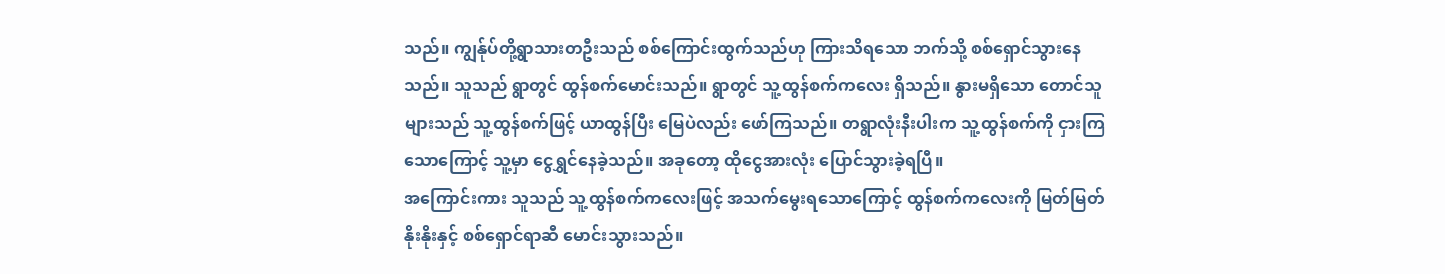သည်။ ကျွန်ုပ်တို့ရွာသားတဦးသည် စစ်ကြောင်းထွက်သည်ဟု ကြားသိရသော ဘက်သို့ စစ်ရှောင်သွားနေသည်။ သူသည် ရွာတွင် ထွန်စက်မောင်းသည်။ ရွာတွင် သူ့ထွန်စက်ကလေး ရှိသည်။ နွားမရှိသော တောင်သူများသည် သူ့ထွန်စက်ဖြင့် ယာထွန်ပြီး မြေပဲလည်း ဖော်ကြသည်။ တရွာလုံးနီးပါးက သူ့ထွန်စက်ကို ငှားကြသောကြောင့် သူ့မှာ ငွေရွှင်နေခဲ့သည်။ အခုတော့ ထိုငွေအားလုံး ပြောင်သွားခဲ့ရပြီ။
အကြောင်းကား သူသည် သူ့ထွန်စက်ကလေးဖြင့် အသက်မွေးရသောကြောင့် ထွန်စက်ကလေးကို မြတ်မြတ်နိုးနိုးနှင့် စစ်ရှောင်ရာဆီ မောင်းသွားသည်။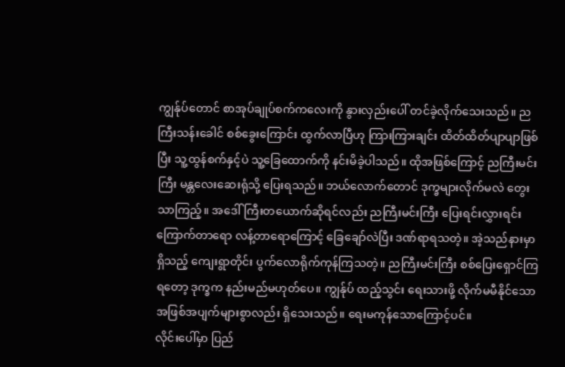ကျွန်ုပ်တောင် စာအုပ်ချုပ်စက်ကလေးကို နွားလှည်းပေါ် တင်ခဲ့လိုက်သေးသည်။ ညကြီးသန်းခေါင် စစ်ခွေးကြောင်း ထွက်လာပြီဟု ကြားကြားချင်း ထိတ်ထိတ်ပျာပျာဖြစ်ပြီး သူ့ထွန်စက်နှင့်ပဲ သူ့ခြေထောက်ကို နင်းမိခဲ့ပါသည်။ ထိုအဖြစ်ကြောင့် ညကြီးမင်းကြီး မန္တလေးဆေးရုံသို့ ပြေးရသည်။ ဘယ်လောက်တောင် ဒုက္ခများလိုက်မလဲ တွေးသာကြည့်။ အဒေါ်ကြီးတယောက်ဆိုရင်လည်း ညကြီးမင်းကြီး ပြေးရင်းလွှားရင်း ကြောက်တာရော လန့်တာရောကြောင့် ခြေချော်လဲပြီး ဒဏ်ရာရသတဲ့။ အဲ့သည်နားမှာ ရှိသည့် ကျေးရွာတိုင်း ပွက်လောရိုက်ကုန်ကြသတဲ့။ ညကြီးမင်းကြီး စစ်ပြေးရှောင်ကြရတော့ ဒုက္ခက နည်းမည်မဟုတ်ပေ။ ကျွန်ုပ် ထည့်သွင်း ရေးသားဖို့ လိုက်မမီနိုင်သော အဖြစ်အပျက်များစွာလည်း ရှိသေးသည်။ ရေးမကုန်သောကြောင့်ပင်။
လိုင်းပေါ်မှာ ပြည်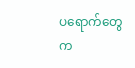ပရောက်တွေက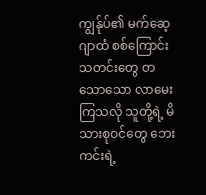ကျွန်ုပ်၏ မက်ဆေ့ဂျာထံ စစ်ကြောင်းသတင်းတွေ တသောသော လာမေးကြသလို သူတို့ရဲ့ မိသားစုဝင်တွေ ဘေးကင်းရဲ့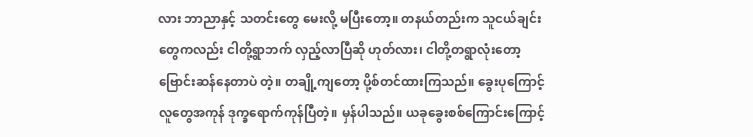လား ဘာညာနှင့် သတင်းတွေ မေးလို့ မပြီးတော့။ တနယ်တည်းက သူငယ်ချင်းတွေကလည်း ငါတို့ရွာဘက် လှည့်လာပြီဆို ဟုတ်လား၊ ငါတို့တရွာလုံးတော့ ဗြောင်းဆန်နေတာပဲ တဲ့။ တချို့ကျတော့ ပို့စ်တင်ထားကြသည်။ ခွေးပုကြောင့် လူတွေအကုန် ဒုက္ခရောက်ကုန်ပြီတဲ့။ မှန်ပါသည်။ ယခုခွေးစစ်ကြောင်းကြောင့်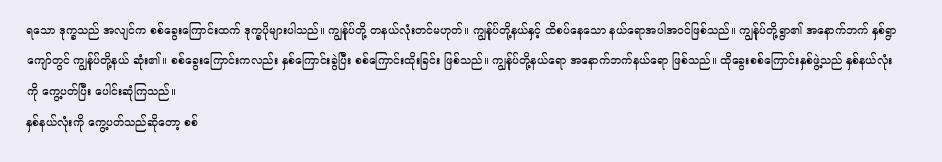ရသော ဒုက္ခသည် အလျင်က စစ်ခွေးကြောင်းထက် ဒုက္ခပိုများပါသည်။ ကျွန်ုပ်တို့ တနယ်လုံးတင်မဟုတ်။ ကျွန်ုပ်တို့နယ်နှင့် ထိစပ်နေသော နယ်ရောအပါအဝင်ဖြစ်သည်။ ကျွန်ုပ်တို့ရွာ၏ အနောက်ဘက် နှစ်ရွာကျော်တွင် ကျွန်ုပ်တို့နယ် ဆုံး၏။ စစ်ခွေးကြောင်းကလည်း နှစ်ကြောင်းခွဲပြီး စစ်ကြောင်းထိုးခြင်း ဖြစ်သည်။ ကျွန်ုပ်တို့နယ်ရော အနောက်ဘက်နယ်ရော ဖြစ်သည်။ ထိုခွေးစစ်ကြောင်းနှစ်ဖွဲ့သည် နှစ်နယ်လုံးကို ကွေ့ပတ်ပြီး ပေါင်းဆုံကြသည်။
နှစ်နယ်လုံးကို ကွေ့ပတ်သည်ဆိုတော့ စစ်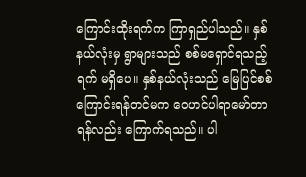ကြောင်းထိုးရက်က ကြာရှည်ပါသည်။ နှစ်နယ်လုံးမှ ရွာများသည် စစ်မရှောင်ရသည့်ရက် မရှိပေ။ နှစ်နယ်လုံးသည် မြေပြင်စစ်ကြောင်းရန်တင်မက ဝေဟင်ပါရာမော်တာရန်လည်း ကြောက်ရသည်။ ပါ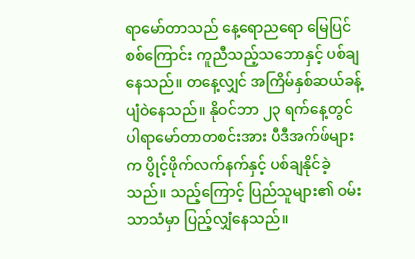ရာမော်တာသည် နေ့ရောညရော မြေပြင်စစ်ကြောင်း ကူညီသည့်သဘောနှင့် ပစ်ချနေသည်။ တနေ့လျှင် အကြိမ်နှစ်ဆယ်ခန့် ပျံဝဲနေသည်။ နိုဝင်ဘာ ၂၃ ရက်နေ့တွင် ပါရာမော်တာတစင်းအား ပီဒီအက်ဖ်များက ပွိုင့်ဖိုက်လက်နက်နှင့် ပစ်ချနိုင်ခဲ့သည်။ သည့်ကြောင့် ပြည်သူများ၏ ဝမ်းသာသံမှာ ပြည့်လျှံနေသည်။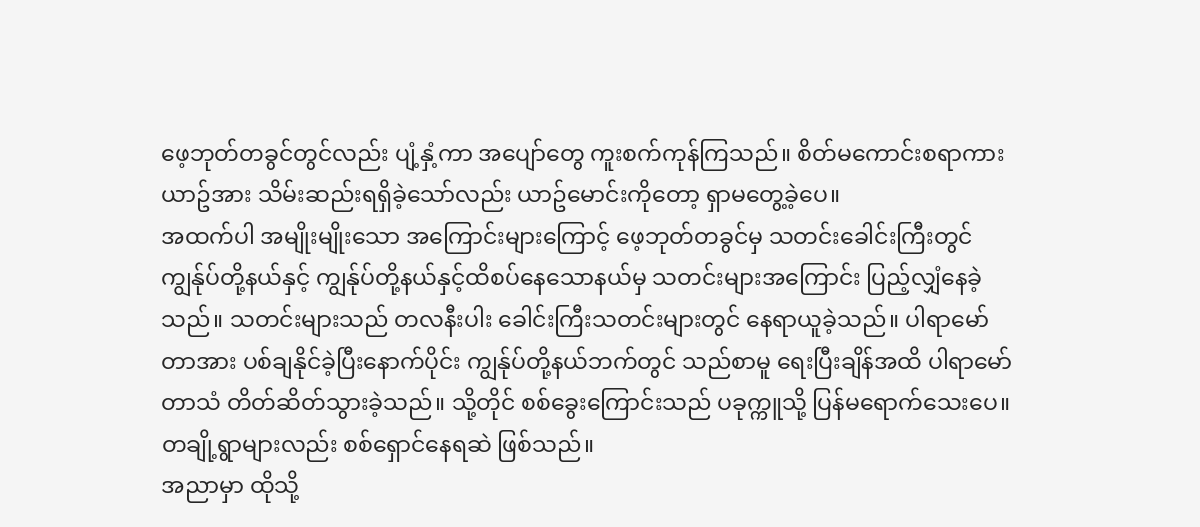ဖေ့ဘုတ်တခွင်တွင်လည်း ပျံ့နှံ့ကာ အပျော်တွေ ကူးစက်ကုန်ကြသည်။ စိတ်မကောင်းစရာကား ယာဥ်အား သိမ်းဆည်းရရှိခဲ့သော်လည်း ယာဥ်မောင်းကိုတော့ ရှာမတွေ့ခဲ့ပေ။
အထက်ပါ အမျိုးမျိုးသော အကြောင်းများကြောင့် ဖေ့ဘုတ်တခွင်မှ သတင်းခေါင်းကြီးတွင် ကျွန်ုပ်တို့နယ်နှင့် ကျွန်ုပ်တို့နယ်နှင့်ထိစပ်နေသောနယ်မှ သတင်းများအကြောင်း ပြည့်လျှံနေခဲ့သည်။ သတင်းများသည် တလနီးပါး ခေါင်းကြီးသတင်းများတွင် နေရာယူခဲ့သည်။ ပါရာမော်တာအား ပစ်ချနိုင်ခဲ့ပြီးနောက်ပိုင်း ကျွန်ုပ်တို့နယ်ဘက်တွင် သည်စာမူ ရေးပြီးချိန်အထိ ပါရာမော်တာသံ တိတ်ဆိတ်သွားခဲ့သည်။ သို့တိုင် စစ်ခွေးကြောင်းသည် ပခုက္ကူသို့ ပြန်မရောက်သေးပေ။ တချို့ရွာများလည်း စစ်ရှောင်နေရဆဲ ဖြစ်သည်။
အညာမှာ ထိုသို့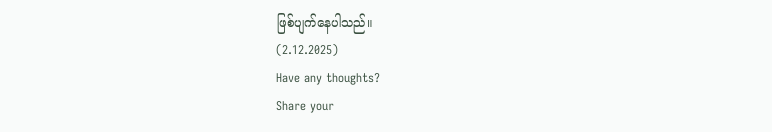ဖြစ်ပျက်နေပါသည်။
(2.12.2025)
Have any thoughts?
Share your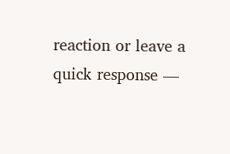reaction or leave a quick response —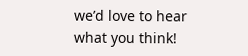we’d love to hear what you think!